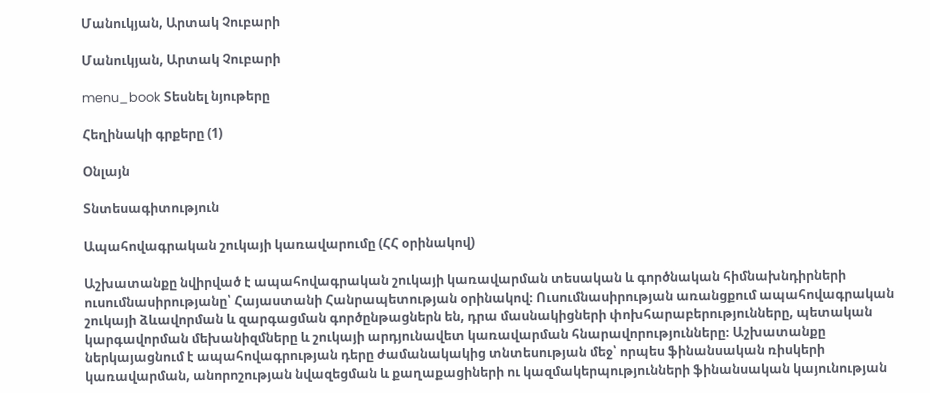Մանուկյան, Արտակ Չուբարի

Մանուկյան, Արտակ Չուբարի

menu_book Տեսնել նյութերը

Հեղինակի գրքերը (1)

Օնլայն

Տնտեսագիտություն

Ապահովագրական շուկայի կառավարումը (ՀՀ օրինակով)

Աշխատանքը նվիրված է ապահովագրական շուկայի կառավարման տեսական և գործնական հիմնախնդիրների ուսումնասիրությանը՝ Հայաստանի Հանրապետության օրինակով։ Ուսումնասիրության առանցքում ապահովագրական շուկայի ձևավորման և զարգացման գործընթացներն են, դրա մասնակիցների փոխհարաբերությունները, պետական կարգավորման մեխանիզմները և շուկայի արդյունավետ կառավարման հնարավորությունները։ Աշխատանքը ներկայացնում է ապահովագրության դերը ժամանակակից տնտեսության մեջ՝ որպես ֆինանսական ռիսկերի կառավարման, անորոշության նվազեցման և քաղաքացիների ու կազմակերպությունների ֆինանսական կայունության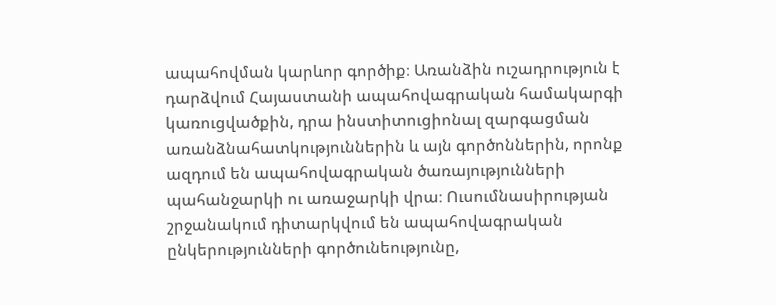ապահովման կարևոր գործիք։ Առանձին ուշադրություն է դարձվում Հայաստանի ապահովագրական համակարգի կառուցվածքին, դրա ինստիտուցիոնալ զարգացման առանձնահատկություններին և այն գործոններին, որոնք ազդում են ապահովագրական ծառայությունների պահանջարկի ու առաջարկի վրա։ Ուսումնասիրության շրջանակում դիտարկվում են ապահովագրական ընկերությունների գործունեությունը,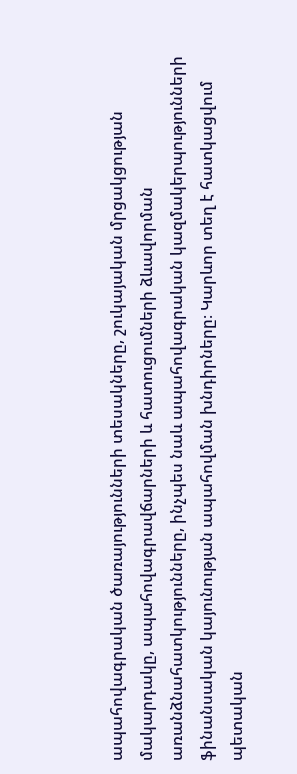ապահովագրական ծառայությունների տեսակները, շուկայական մրցակցության մակարդակը, ապահովագրավճարների և հատուցումների ձևավորման առանձնահատկությունները, ինչպես նաև ապահովագրական կազմակերպությունների ֆինանսական կայունության ապահովման խնդիրները։ Կարևոր տեղ է հատկացվում պետական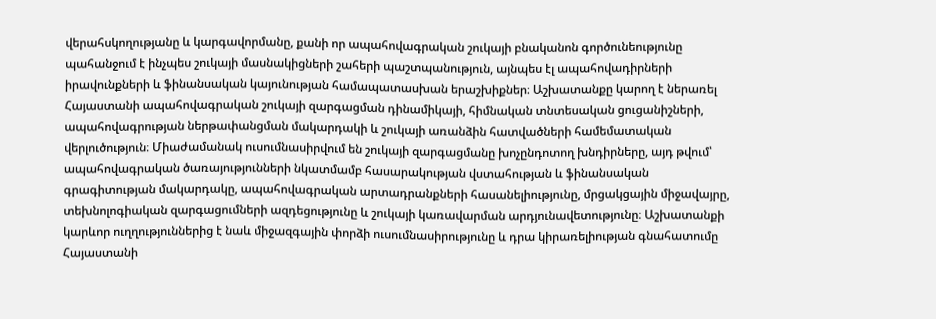վերահսկողությանը և կարգավորմանը, քանի որ ապահովագրական շուկայի բնականոն գործունեությունը պահանջում է ինչպես շուկայի մասնակիցների շահերի պաշտպանություն, այնպես էլ ապահովադիրների իրավունքների և ֆինանսական կայունության համապատասխան երաշխիքներ։ Աշխատանքը կարող է ներառել Հայաստանի ապահովագրական շուկայի զարգացման դինամիկայի, հիմնական տնտեսական ցուցանիշների, ապահովագրության ներթափանցման մակարդակի և շուկայի առանձին հատվածների համեմատական վերլուծություն։ Միաժամանակ ուսումնասիրվում են շուկայի զարգացմանը խոչընդոտող խնդիրները, այդ թվում՝ ապահովագրական ծառայությունների նկատմամբ հասարակության վստահության և ֆինանսական գրագիտության մակարդակը, ապահովագրական արտադրանքների հասանելիությունը, մրցակցային միջավայրը, տեխնոլոգիական զարգացումների ազդեցությունը և շուկայի կառավարման արդյունավետությունը։ Աշխատանքի կարևոր ուղղություններից է նաև միջազգային փորձի ուսումնասիրությունը և դրա կիրառելիության գնահատումը Հայաստանի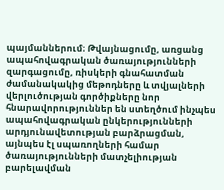պայմաններում։ Թվայնացումը, առցանց ապահովագրական ծառայությունների զարգացումը, ռիսկերի գնահատման ժամանակակից մեթոդները և տվյալների վերլուծության գործիքները նոր հնարավորություններ են ստեղծում ինչպես ապահովագրական ընկերությունների արդյունավետության բարձրացման, այնպես էլ սպառողների համար ծառայությունների մատչելիության բարելավման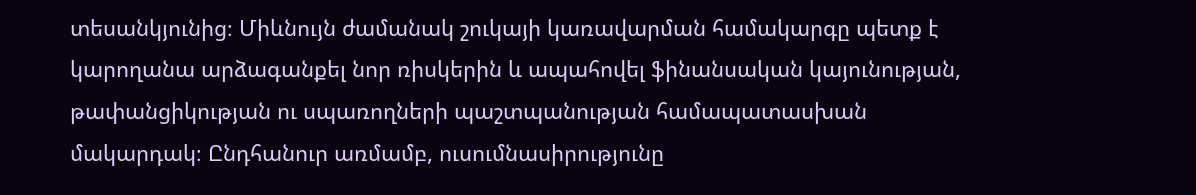տեսանկյունից։ Միևնույն ժամանակ շուկայի կառավարման համակարգը պետք է կարողանա արձագանքել նոր ռիսկերին և ապահովել ֆինանսական կայունության, թափանցիկության ու սպառողների պաշտպանության համապատասխան մակարդակ։ Ընդհանուր առմամբ, ուսումնասիրությունը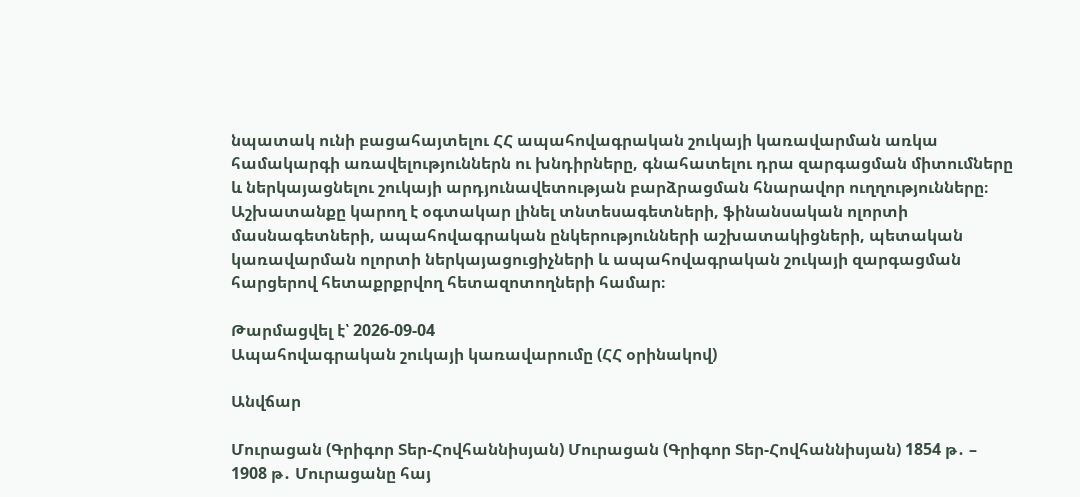նպատակ ունի բացահայտելու ՀՀ ապահովագրական շուկայի կառավարման առկա համակարգի առավելություններն ու խնդիրները, գնահատելու դրա զարգացման միտումները և ներկայացնելու շուկայի արդյունավետության բարձրացման հնարավոր ուղղությունները։ Աշխատանքը կարող է օգտակար լինել տնտեսագետների, ֆինանսական ոլորտի մասնագետների, ապահովագրական ընկերությունների աշխատակիցների, պետական կառավարման ոլորտի ներկայացուցիչների և ապահովագրական շուկայի զարգացման հարցերով հետաքրքրվող հետազոտողների համար։

Թարմացվել է՝ 2026-09-04
Ապահովագրական շուկայի կառավարումը (ՀՀ օրինակով)

Անվճար

Մուրացան (Գրիգոր Տեր-Հովհաննիսյան) Մուրացան (Գրիգոր Տեր-Հովհաննիսյան) 1854 թ․ – 1908 թ․ Մուրացանը հայ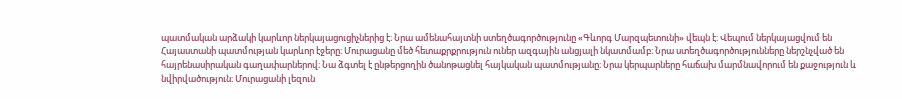պատմական արձակի կարևոր ներկայացուցիչներից է։ Նրա ամենահայտնի ստեղծագործությունը «Գևորգ Մարզպետունի» վեպն է։ Վեպում ներկայացվում են Հայաստանի պատմության կարևոր էջերը։ Մուրացանը մեծ հետաքրքրություն ուներ ազգային անցյալի նկատմամբ։ Նրա ստեղծագործությունները ներշնչված են հայրենասիրական գաղափարներով։ Նա ձգտել է ընթերցողին ծանոթացնել հայկական պատմությանը։ Նրա կերպարները հաճախ մարմնավորում են քաջություն և նվիրվածություն։ Մուրացանի լեզուն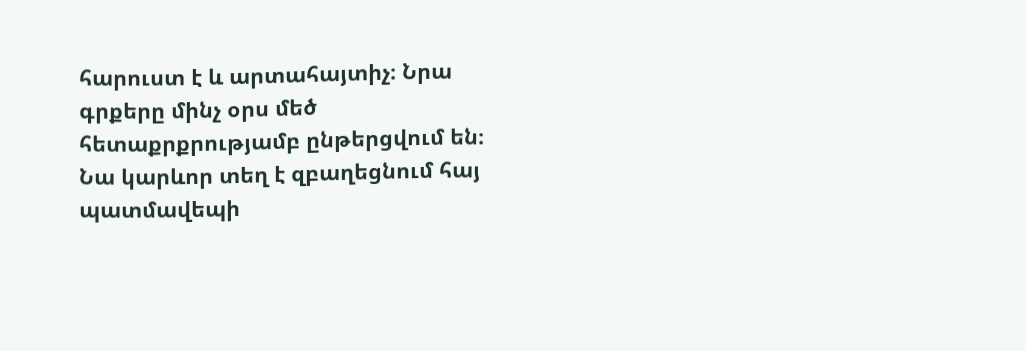հարուստ է և արտահայտիչ։ Նրա գրքերը մինչ օրս մեծ հետաքրքրությամբ ընթերցվում են։ Նա կարևոր տեղ է զբաղեցնում հայ պատմավեպի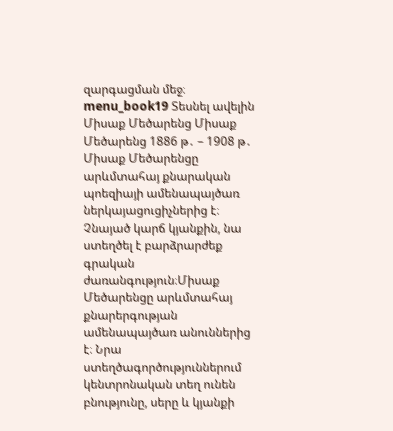զարգացման մեջ։ menu_book19 Տեսնել ավելին Միսաք Մեծարենց Միսաք Մեծարենց 1886 թ․ – 1908 թ․ Միսաք Մեծարենցը արևմտահայ քնարական պոեզիայի ամենապայծառ ներկայացուցիչներից է։ Չնայած կարճ կյանքին, նա ստեղծել է բարձրարժեք գրական ժառանգություն։Միսաք Մեծարենցը արևմտահայ քնարերգության ամենապայծառ անուններից է։ Նրա ստեղծագործություններում կենտրոնական տեղ ունեն բնությունը, սերը և կյանքի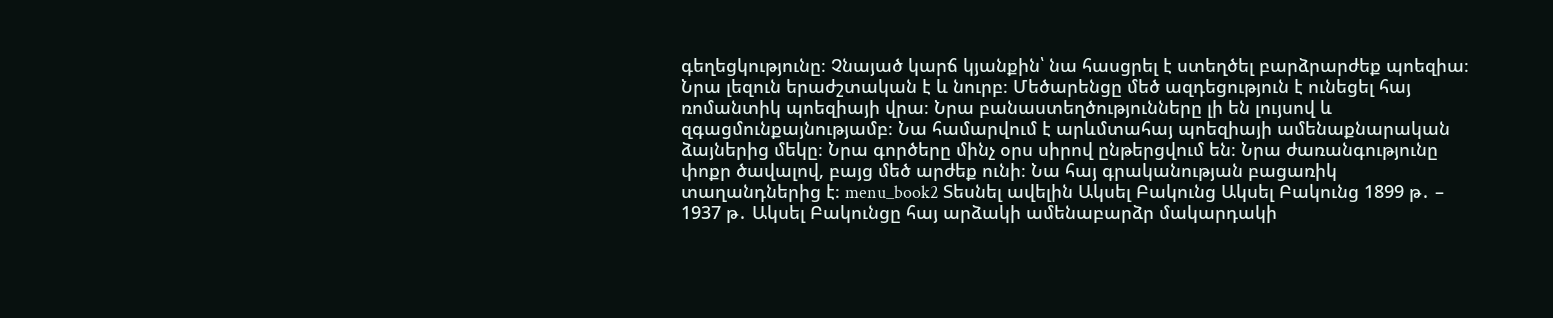գեղեցկությունը։ Չնայած կարճ կյանքին՝ նա հասցրել է ստեղծել բարձրարժեք պոեզիա։ Նրա լեզուն երաժշտական է և նուրբ։ Մեծարենցը մեծ ազդեցություն է ունեցել հայ ռոմանտիկ պոեզիայի վրա։ Նրա բանաստեղծությունները լի են լույսով և զգացմունքայնությամբ։ Նա համարվում է արևմտահայ պոեզիայի ամենաքնարական ձայներից մեկը։ Նրա գործերը մինչ օրս սիրով ընթերցվում են։ Նրա ժառանգությունը փոքր ծավալով, բայց մեծ արժեք ունի։ Նա հայ գրականության բացառիկ տաղանդներից է։ menu_book2 Տեսնել ավելին Ակսել Բակունց Ակսել Բակունց 1899 թ․ – 1937 թ․ Ակսել Բակունցը հայ արձակի ամենաբարձր մակարդակի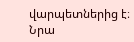վարպետներից է։ Նրա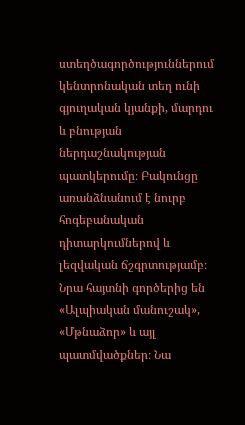ստեղծագործություններում կենտրոնական տեղ ունի գյուղական կյանքի, մարդու և բնության ներդաշնակության պատկերումը։ Բակունցը առանձնանում է նուրբ հոգեբանական դիտարկումներով և լեզվական ճշգրտությամբ։ Նրա հայտնի գործերից են «Ալպիական մանուշակ», «Մթնաձոր» և այլ պատմվածքներ։ Նա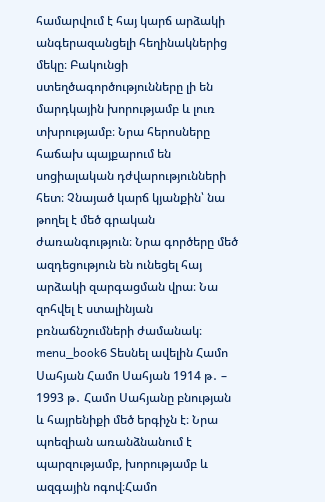համարվում է հայ կարճ արձակի անգերազանցելի հեղինակներից մեկը։ Բակունցի ստեղծագործությունները լի են մարդկային խորությամբ և լուռ տխրությամբ։ Նրա հերոսները հաճախ պայքարում են սոցիալական դժվարությունների հետ։ Չնայած կարճ կյանքին՝ նա թողել է մեծ գրական ժառանգություն։ Նրա գործերը մեծ ազդեցություն են ունեցել հայ արձակի զարգացման վրա։ Նա զոհվել է ստալինյան բռնաճնշումների ժամանակ։ menu_book6 Տեսնել ավելին Համո Սահյան Համո Սահյան 1914 թ․ – 1993 թ․ Համո Սահյանը բնության և հայրենիքի մեծ երգիչն է։ Նրա պոեզիան առանձնանում է պարզությամբ, խորությամբ և ազգային ոգով։Համո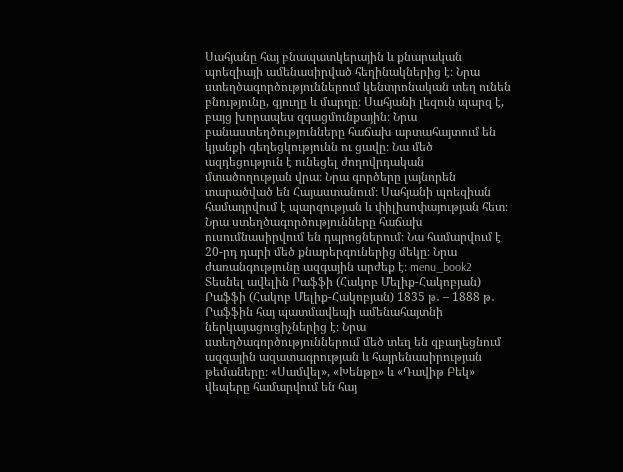Սահյանը հայ բնապատկերային և քնարական պոեզիայի ամենասիրված հեղինակներից է։ Նրա ստեղծագործություններում կենտրոնական տեղ ունեն բնությունը, գյուղը և մարդը։ Սահյանի լեզուն պարզ է, բայց խորապես զգացմունքային։ Նրա բանաստեղծությունները հաճախ արտահայտում են կյանքի գեղեցկությունն ու ցավը։ Նա մեծ ազդեցություն է ունեցել ժողովրդական մտածողության վրա։ Նրա գործերը լայնորեն տարածված են Հայաստանում։ Սահյանի պոեզիան համադրվում է պարզության և փիլիսոփայության հետ։ Նրա ստեղծագործությունները հաճախ ուսումնասիրվում են դպրոցներում։ Նա համարվում է 20-րդ դարի մեծ քնարերգուներից մեկը։ Նրա ժառանգությունը ազգային արժեք է։ menu_book2 Տեսնել ավելին Րաֆֆի (Հակոբ Մելիք-Հակոբյան) Րաֆֆի (Հակոբ Մելիք-Հակոբյան) 1835 թ․ – 1888 թ․ Րաֆֆին հայ պատմավեպի ամենահայտնի ներկայացուցիչներից է։ Նրա ստեղծագործություններում մեծ տեղ են զբաղեցնում ազգային ազատագրության և հայրենասիրության թեմաները։ «Սամվել», «Խենթը» և «Դավիթ Բեկ» վեպերը համարվում են հայ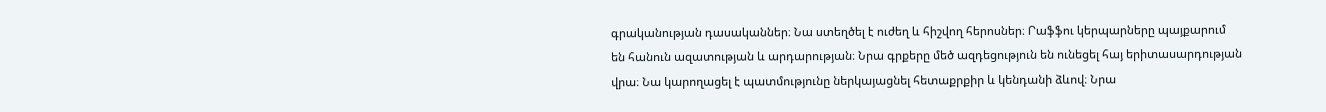գրականության դասականներ։ Նա ստեղծել է ուժեղ և հիշվող հերոսներ։ Րաֆֆու կերպարները պայքարում են հանուն ազատության և արդարության։ Նրա գրքերը մեծ ազդեցություն են ունեցել հայ երիտասարդության վրա։ Նա կարողացել է պատմությունը ներկայացնել հետաքրքիր և կենդանի ձևով։ Նրա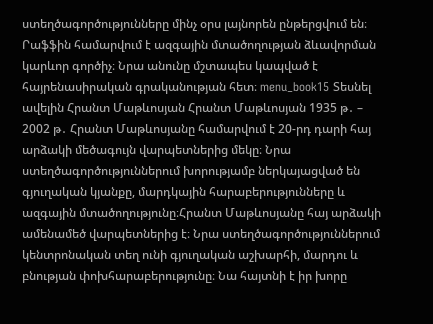ստեղծագործությունները մինչ օրս լայնորեն ընթերցվում են։ Րաֆֆին համարվում է ազգային մտածողության ձևավորման կարևոր գործիչ։ Նրա անունը մշտապես կապված է հայրենասիրական գրականության հետ։ menu_book15 Տեսնել ավելին Հրանտ Մաթևոսյան Հրանտ Մաթևոսյան 1935 թ․ – 2002 թ․ Հրանտ Մաթևոսյանը համարվում է 20-րդ դարի հայ արձակի մեծագույն վարպետներից մեկը։ Նրա ստեղծագործություններում խորությամբ ներկայացված են գյուղական կյանքը, մարդկային հարաբերությունները և ազգային մտածողությունը։Հրանտ Մաթևոսյանը հայ արձակի ամենամեծ վարպետներից է։ Նրա ստեղծագործություններում կենտրոնական տեղ ունի գյուղական աշխարհի, մարդու և բնության փոխհարաբերությունը։ Նա հայտնի է իր խորը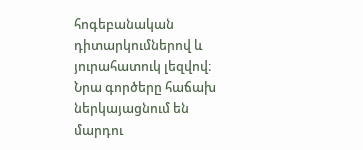հոգեբանական դիտարկումներով և յուրահատուկ լեզվով։ Նրա գործերը հաճախ ներկայացնում են մարդու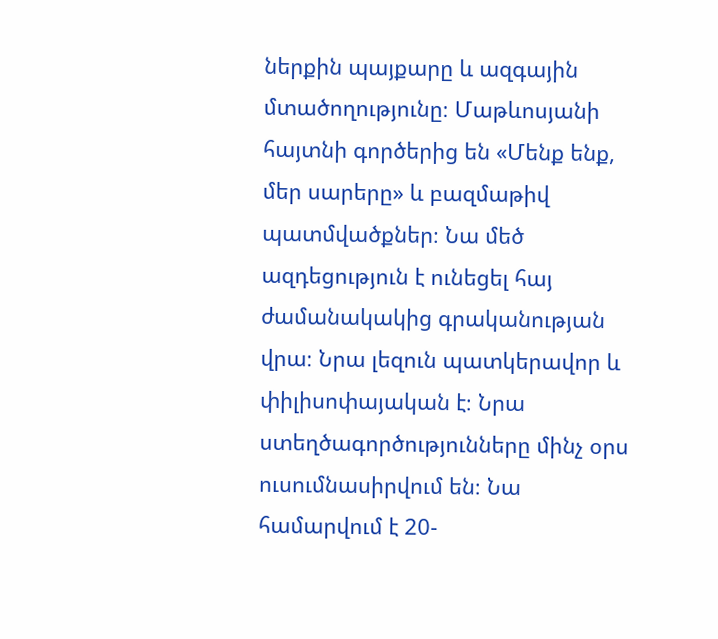ներքին պայքարը և ազգային մտածողությունը։ Մաթևոսյանի հայտնի գործերից են «Մենք ենք, մեր սարերը» և բազմաթիվ պատմվածքներ։ Նա մեծ ազդեցություն է ունեցել հայ ժամանակակից գրականության վրա։ Նրա լեզուն պատկերավոր և փիլիսոփայական է։ Նրա ստեղծագործությունները մինչ օրս ուսումնասիրվում են։ Նա համարվում է 20-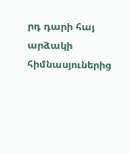րդ դարի հայ արձակի հիմնասյուներից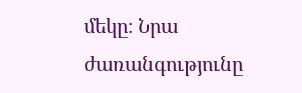մեկը։ Նրա ժառանգությունը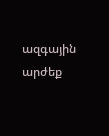ազգային արժեք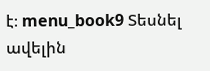է։ menu_book9 Տեսնել ավելին